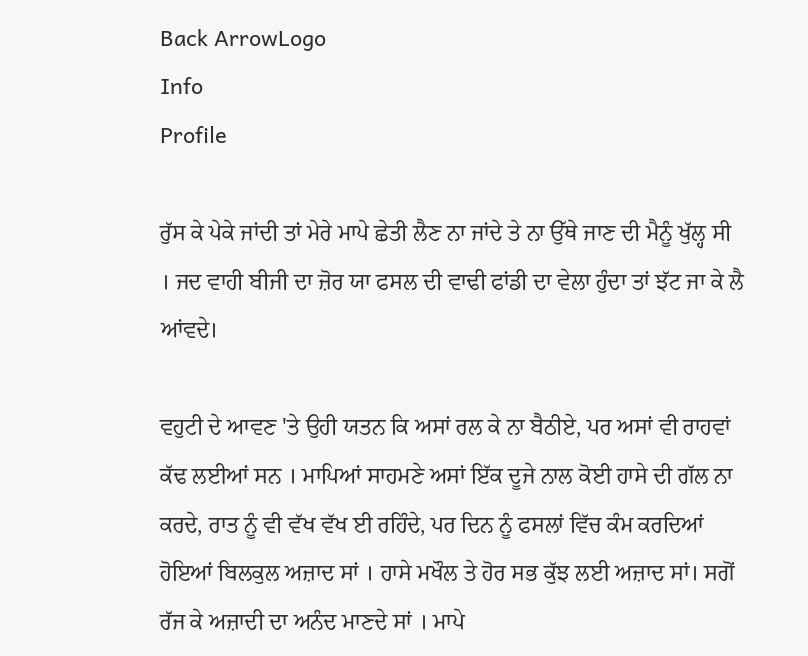Back ArrowLogo
Info
Profile

ਰੁੱਸ ਕੇ ਪੇਕੇ ਜਾਂਦੀ ਤਾਂ ਮੇਰੇ ਮਾਪੇ ਛੇਤੀ ਲੈਣ ਨਾ ਜਾਂਦੇ ਤੇ ਨਾ ਉੱਥੇ ਜਾਣ ਦੀ ਮੈਨੂੰ ਖੁੱਲ੍ਹ ਸੀ । ਜਦ ਵਾਹੀ ਬੀਜੀ ਦਾ ਜ਼ੋਰ ਯਾ ਫਸਲ ਦੀ ਵਾਢੀ ਫਾਂਡੀ ਦਾ ਵੇਲਾ ਹੁੰਦਾ ਤਾਂ ਝੱਟ ਜਾ ਕੇ ਲੈ ਆਂਵਦੇ।

ਵਹੁਟੀ ਦੇ ਆਵਣ 'ਤੇ ਉਹੀ ਯਤਨ ਕਿ ਅਸਾਂ ਰਲ ਕੇ ਨਾ ਬੈਠੀਏ, ਪਰ ਅਸਾਂ ਵੀ ਰਾਹਵਾਂ ਕੱਢ ਲਈਆਂ ਸਨ । ਮਾਪਿਆਂ ਸਾਹਮਣੇ ਅਸਾਂ ਇੱਕ ਦੂਜੇ ਨਾਲ ਕੋਈ ਹਾਸੇ ਦੀ ਗੱਲ ਨਾ ਕਰਦੇ, ਰਾਤ ਨੂੰ ਵੀ ਵੱਖ ਵੱਖ ਈ ਰਹਿੰਦੇ, ਪਰ ਦਿਨ ਨੂੰ ਫਸਲਾਂ ਵਿੱਚ ਕੰਮ ਕਰਦਿਆਂ ਹੋਇਆਂ ਬਿਲਕੁਲ ਅਜ਼ਾਦ ਸਾਂ । ਹਾਸੇ ਮਖੌਲ ਤੇ ਹੋਰ ਸਭ ਕੁੱਝ ਲਈ ਅਜ਼ਾਦ ਸਾਂ। ਸਗੋਂ ਰੱਜ ਕੇ ਅਜ਼ਾਦੀ ਦਾ ਅਨੰਦ ਮਾਣਦੇ ਸਾਂ । ਮਾਪੇ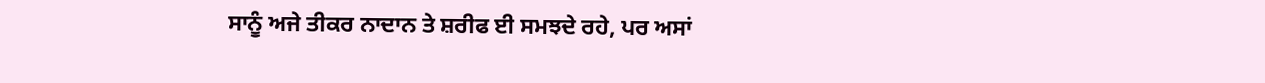ਸਾਨੂੰ ਅਜੇ ਤੀਕਰ ਨਾਦਾਨ ਤੇ ਸ਼ਰੀਫ ਈ ਸਮਝਦੇ ਰਹੇ, ਪਰ ਅਸਾਂ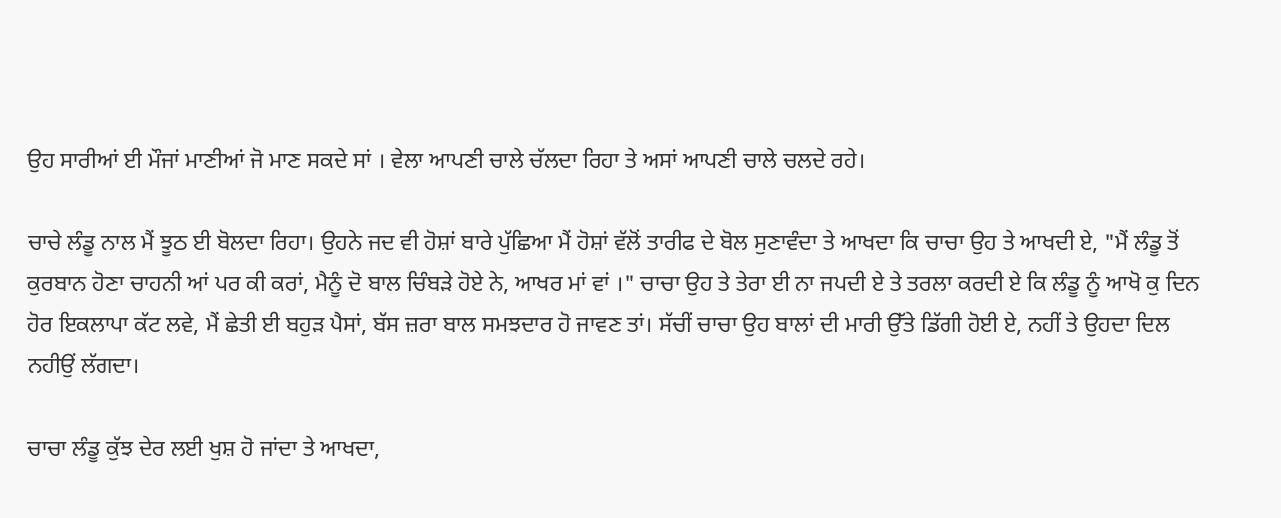ਉਹ ਸਾਰੀਆਂ ਈ ਮੌਜਾਂ ਮਾਣੀਆਂ ਜੋ ਮਾਣ ਸਕਦੇ ਸਾਂ । ਵੇਲਾ ਆਪਣੀ ਚਾਲੇ ਚੱਲਦਾ ਰਿਹਾ ਤੇ ਅਸਾਂ ਆਪਣੀ ਚਾਲੇ ਚਲਦੇ ਰਹੇ।

ਚਾਚੇ ਲੰਡੂ ਨਾਲ ਮੈਂ ਝੂਠ ਈ ਬੋਲਦਾ ਰਿਹਾ। ਉਹਨੇ ਜਦ ਵੀ ਹੋਸ਼ਾਂ ਬਾਰੇ ਪੁੱਛਿਆ ਮੈਂ ਹੋਸ਼ਾਂ ਵੱਲੋਂ ਤਾਰੀਫ ਦੇ ਬੋਲ ਸੁਣਾਵੰਦਾ ਤੇ ਆਖਦਾ ਕਿ ਚਾਚਾ ਉਹ ਤੇ ਆਖਦੀ ਏ, "ਮੈਂ ਲੰਡੂ ਤੋਂ ਕੁਰਬਾਨ ਹੋਣਾ ਚਾਹਨੀ ਆਂ ਪਰ ਕੀ ਕਰਾਂ, ਮੈਨੂੰ ਦੋ ਬਾਲ ਚਿੰਬੜੇ ਹੋਏ ਨੇ, ਆਖਰ ਮਾਂ ਵਾਂ ।" ਚਾਚਾ ਉਹ ਤੇ ਤੇਰਾ ਈ ਨਾ ਜਪਦੀ ਏ ਤੇ ਤਰਲਾ ਕਰਦੀ ਏ ਕਿ ਲੰਡੂ ਨੂੰ ਆਖੋ ਕੁ ਦਿਨ ਹੋਰ ਇਕਲਾਪਾ ਕੱਟ ਲਵੇ, ਮੈਂ ਛੇਤੀ ਈ ਬਹੁੜ ਪੈਸਾਂ, ਬੱਸ ਜ਼ਰਾ ਬਾਲ ਸਮਝਦਾਰ ਹੋ ਜਾਵਣ ਤਾਂ। ਸੱਚੀਂ ਚਾਚਾ ਉਹ ਬਾਲਾਂ ਦੀ ਮਾਰੀ ਉੱਤੇ ਡਿੱਗੀ ਹੋਈ ਏ, ਨਹੀਂ ਤੇ ਉਹਦਾ ਦਿਲ ਨਹੀਉਂ ਲੱਗਦਾ।

ਚਾਚਾ ਲੰਡੂ ਕੁੱਝ ਦੇਰ ਲਈ ਖੁਸ਼ ਹੋ ਜਾਂਦਾ ਤੇ ਆਖਦਾ,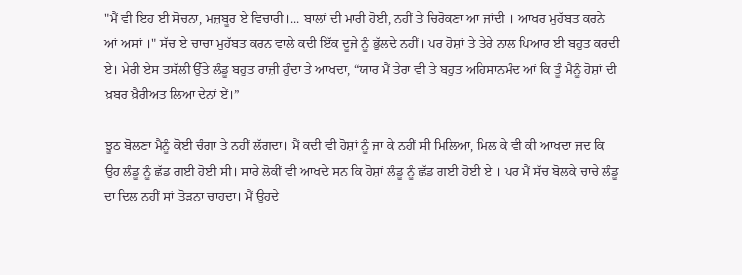"ਮੈਂ ਵੀ ਇਹ ਈ ਸੋਚਨਾ, ਮਜ਼ਬੂਰ ਏ ਵਿਚਾਰੀ।... ਬਾਲਾਂ ਦੀ ਮਾਰੀ ਹੋਈ, ਨਹੀਂ ਤੇ ਚਿਰੋਕਣਾ ਆ ਜਾਂਦੀ । ਆਖਰ ਮੁਹੱਬਤ ਕਰਨੇ ਆਂ ਅਸਾਂ ।" ਸੱਚ ਏ ਚਾਚਾ ਮੁਹੱਬਤ ਕਰਨ ਵਾਲੇ ਕਦੀ ਇੱਕ ਦੂਜੇ ਨੂੰ ਭੁੱਲਦੇ ਨਹੀਂ। ਪਰ ਹੋਸ਼ਾਂ ਤੇ ਤੇਰੇ ਨਾਲ ਪਿਆਰ ਈ ਬਹੁਤ ਕਰਦੀ ਏ। ਮੇਰੀ ਏਸ ਤਸੱਲੀ ਉੱਤੇ ਲੰਡੂ ਬਹੁਤ ਰਾਜ਼ੀ ਹੁੰਦਾ ਤੇ ਆਖਦਾ, “ਯਾਰ ਮੈਂ ਤੇਰਾ ਵੀ ਤੇ ਬਹੁਤ ਅਹਿਸਾਨਮੰਦ ਆਂ ਕਿ ਤੂੰ ਮੈਨੂੰ ਹੋਸ਼ਾਂ ਦੀ ਖ਼ਬਰ ਖ਼ੈਰੀਅਤ ਲਿਆ ਦੇਨਾਂ ਏਂ।”

ਝੂਠ ਬੋਲਣਾ ਮੈਨੂੰ ਕੋਈ ਚੰਗਾ ਤੇ ਨਹੀਂ ਲੱਗਦਾ। ਮੈਂ ਕਦੀ ਵੀ ਹੋਸ਼ਾਂ ਨੂੰ ਜਾ ਕੇ ਨਹੀਂ ਸੀ ਮਿਲਿਆ, ਮਿਲ ਕੇ ਵੀ ਕੀ ਆਖਦਾ ਜਦ ਕਿ ਉਹ ਲੰਡੂ ਨੂੰ ਛੱਡ ਗਈ ਹੋਈ ਸੀ। ਸਾਰੇ ਲੋਕੀਂ ਵੀ ਆਖਦੇ ਸਨ ਕਿ ਹੋਸ਼ਾਂ ਲੰਡੂ ਨੂੰ ਛੱਡ ਗਈ ਹੋਈ ਏ । ਪਰ ਮੈਂ ਸੱਚ ਬੋਲਕੇ ਚਾਚੇ ਲੰਡੂ ਦਾ ਦਿਲ ਨਹੀਂ ਸਾਂ ਤੋੜਨਾ ਚਾਹਦਾ। ਮੈਂ ਉਹਦੇ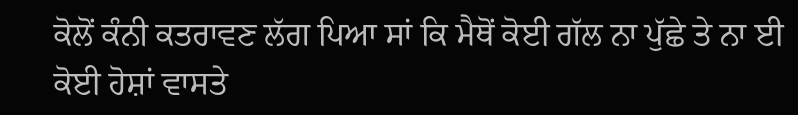ਕੋਲੋਂ ਕੰਨੀ ਕਤਰਾਵਣ ਲੱਗ ਪਿਆ ਸਾਂ ਕਿ ਮੈਥੋਂ ਕੋਈ ਗੱਲ ਨਾ ਪੁੱਛੇ ਤੇ ਨਾ ਈ ਕੋਈ ਹੋਸ਼ਾਂ ਵਾਸਤੇ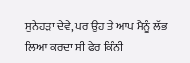ਸੁਨੇਹੜਾ ਦੇਵੇ, ਪਰ ਉਹ ਤੇ ਆਪ ਮੈਨੂੰ ਲੱਭ ਲਿਆ ਕਰਦਾ ਸੀ ਫੇਰ ਕਿੰਨੀ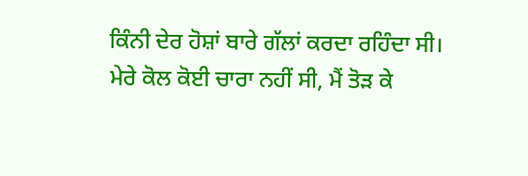ਕਿੰਨੀ ਦੇਰ ਹੋਸ਼ਾਂ ਬਾਰੇ ਗੱਲਾਂ ਕਰਦਾ ਰਹਿੰਦਾ ਸੀ। ਮੇਰੇ ਕੋਲ ਕੋਈ ਚਾਰਾ ਨਹੀਂ ਸੀ, ਮੈਂ ਤੋੜ ਕੇ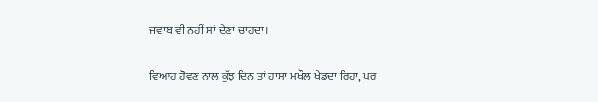ਜਵਾਬ ਵੀ ਨਹੀਂ ਸਾਂ ਦੇਣਾ ਚਾਹਦਾ।

ਵਿਆਹ ਹੋਵਣ ਨਾਲ ਕੁੱਝ ਦਿਨ ਤਾਂ ਹਾਸਾ ਮਖੌਲ ਖੇਡਦਾ ਰਿਹਾ, ਪਰ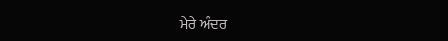ਮੇਰੇ ਅੰਦਰ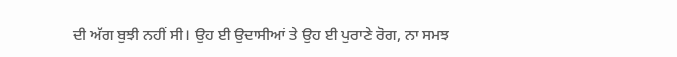ਦੀ ਅੱਗ ਬੁਝੀ ਨਹੀਂ ਸੀ। ਉਹ ਈ ਉਦਾਸੀਆਂ ਤੇ ਉਹ ਈ ਪੁਰਾਣੇ ਰੋਗ, ਨਾ ਸਮਝ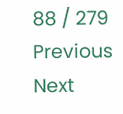88 / 279
Previous
Next